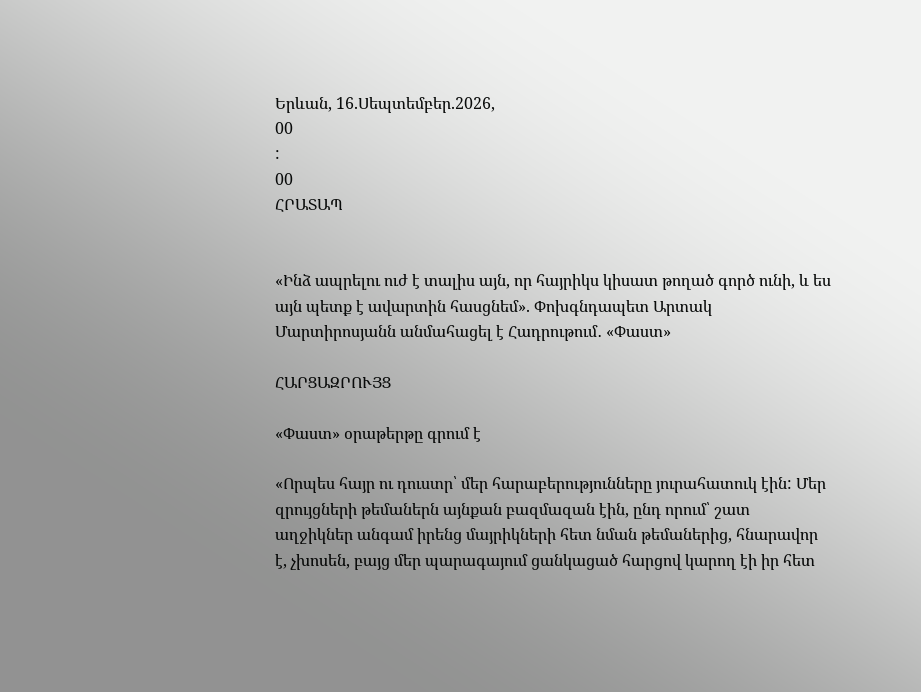Երևան, 16.Սեպտեմբեր.2026,
00
:
00
ՀՐԱՏԱՊ


«Ինձ ապրելու ուժ է տալիս այն, որ հայրիկս կիսատ թողած գործ ունի, և ես այն պետք է ավարտին հասցնեմ». Փոխգնդապետ Արտակ Մարտիրոսյանն անմահացել է Հադրութում․ «Փաստ»

ՀԱՐՑԱԶՐՈՒՅՑ

«Փաստ» օրաթերթը գրում է

«Որպես հայր ու դուստր՝ մեր հարաբերությունները յուրահատուկ էին: Մեր զրույցների թեմաներն այնքան բազմազան էին, ընդ որում՝ շատ աղջիկներ անգամ իրենց մայրիկների հետ նման թեմաներից, հնարավոր է, չխոսեն, բայց մեր պարագայում ցանկացած հարցով կարող էի իր հետ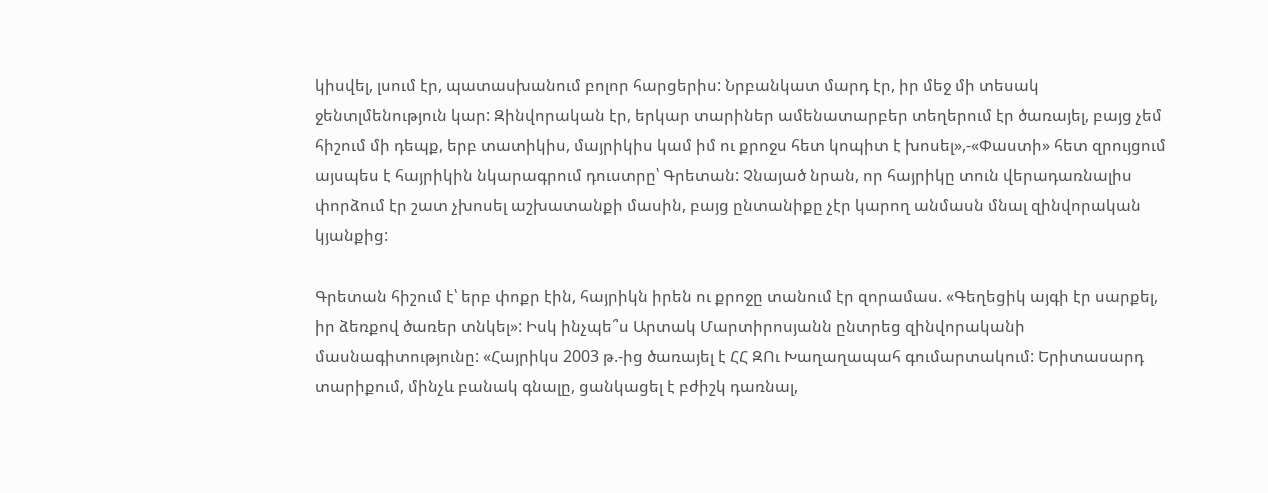կիսվել, լսում էր, պատասխանում բոլոր հարցերիս: Նրբանկատ մարդ էր, իր մեջ մի տեսակ ջենտլմենություն կար: Զինվորական էր, երկար տարիներ ամենատարբեր տեղերում էր ծառայել, բայց չեմ հիշում մի դեպք, երբ տատիկիս, մայրիկիս կամ իմ ու քրոջս հետ կոպիտ է խոսել»,-«Փաստի» հետ զրույցում այսպես է հայրիկին նկարագրում դուստրը՝ Գրետան: Չնայած նրան, որ հայրիկը տուն վերադառնալիս փորձում էր շատ չխոսել աշխատանքի մասին, բայց ընտանիքը չէր կարող անմասն մնալ զինվորական կյանքից:

Գրետան հիշում է՝ երբ փոքր էին, հայրիկն իրեն ու քրոջը տանում էր զորամաս. «Գեղեցիկ այգի էր սարքել, իր ձեռքով ծառեր տնկել»: Իսկ ինչպե՞ս Արտակ Մարտիրոսյանն ընտրեց զինվորականի մասնագիտությունը: «Հայրիկս 2003 թ.-ից ծառայել է ՀՀ ԶՈւ Խաղաղապահ գումարտակում: Երիտասարդ տարիքում, մինչև բանակ գնալը, ցանկացել է բժիշկ դառնալ,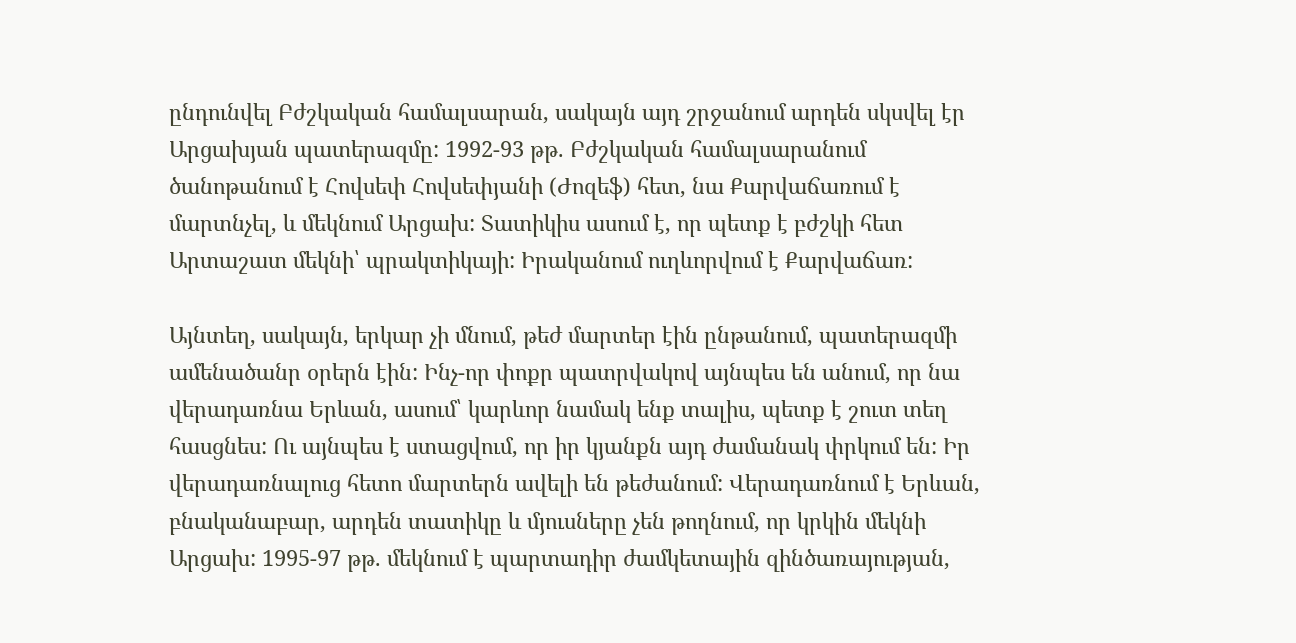ընդունվել Բժշկական համալսարան, սակայն այդ շրջանում արդեն սկսվել էր Արցախյան պատերազմը: 1992-93 թթ. Բժշկական համալսարանում ծանոթանում է Հովսեփ Հովսեփյանի (Ժոզեֆ) հետ, նա Քարվաճառում է մարտնչել, և մեկնում Արցախ: Տատիկիս ասում է, որ պետք է բժշկի հետ Արտաշատ մեկնի՝ պրակտիկայի: Իրականում ուղևորվում է Քարվաճառ:

Այնտեղ, սակայն, երկար չի մնում, թեժ մարտեր էին ընթանում, պատերազմի ամենածանր օրերն էին: Ինչ-որ փոքր պատրվակով այնպես են անում, որ նա վերադառնա Երևան, ասում՝ կարևոր նամակ ենք տալիս, պետք է շուտ տեղ հասցնես: Ու այնպես է ստացվում, որ իր կյանքն այդ ժամանակ փրկում են: Իր վերադառնալուց հետո մարտերն ավելի են թեժանում: Վերադառնում է Երևան, բնականաբար, արդեն տատիկը և մյուսները չեն թողնում, որ կրկին մեկնի Արցախ: 1995-97 թթ. մեկնում է պարտադիր ժամկետային զինծառայության,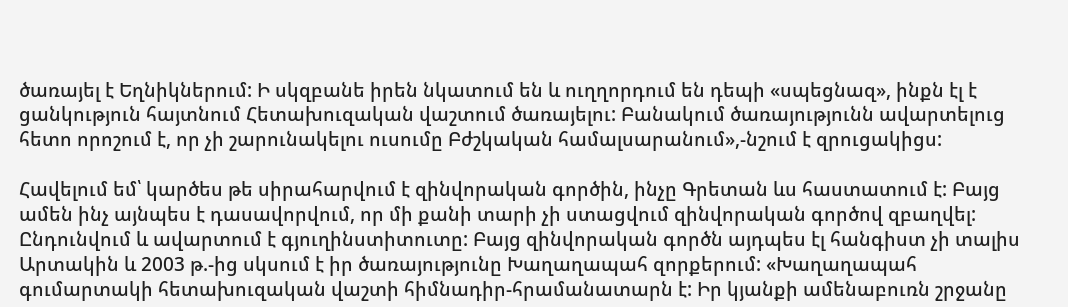ծառայել է Եղնիկներում: Ի սկզբանե իրեն նկատում են և ուղղորդում են դեպի «սպեցնազ», ինքն էլ է ցանկություն հայտնում Հետախուզական վաշտում ծառայելու: Բանակում ծառայությունն ավարտելուց հետո որոշում է, որ չի շարունակելու ուսումը Բժշկական համալսարանում»,-նշում է զրուցակիցս:

Հավելում եմ՝ կարծես թե սիրահարվում է զինվորական գործին, ինչը Գրետան ևս հաստատում է: Բայց ամեն ինչ այնպես է դասավորվում, որ մի քանի տարի չի ստացվում զինվորական գործով զբաղվել: Ընդունվում և ավարտում է գյուղինստիտուտը: Բայց զինվորական գործն այդպես էլ հանգիստ չի տալիս Արտակին և 2003 թ.-ից սկսում է իր ծառայությունը Խաղաղապահ զորքերում: «Խաղաղապահ գումարտակի հետախուզական վաշտի հիմնադիր-հրամանատարն է: Իր կյանքի ամենաբուռն շրջանը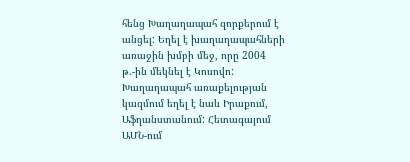հենց Խաղաղապահ զորքերում է անցել: Եղել է խաղաղապահների առաջին խմբի մեջ, որը 2004 թ.-ին մեկնել է Կոսովո: Խաղաղապահ առաքելության կազմում եղել է նաև Իրաքում, Աֆղանստանում: Հետագայում ԱՄՆ-ում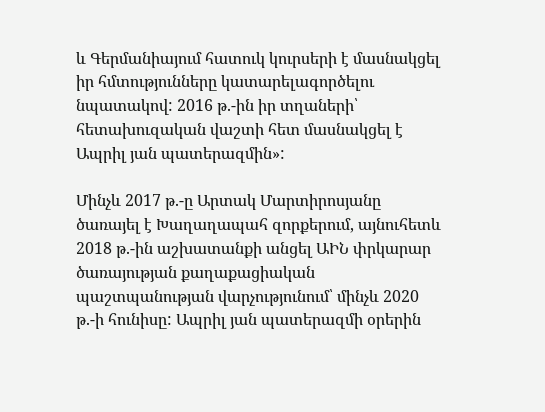և Գերմանիայում հատուկ կուրսերի է մասնակցել իր հմտությունները կատարելագործելու նպատակով: 2016 թ.-ին իր տղաների՝ հետախուզական վաշտի հետ մասնակցել է Ապրիլ յան պատերազմին»:

Մինչև 2017 թ.-ը Արտակ Մարտիրոսյանը ծառայել է Խաղաղապահ զորքերում, այնուհետև 2018 թ.-ին աշխատանքի անցել ԱԻՆ փրկարար ծառայության քաղաքացիական պաշտպանության վարչությունում՝ մինչև 2020 թ.-ի հունիսը: Ապրիլ յան պատերազմի օրերին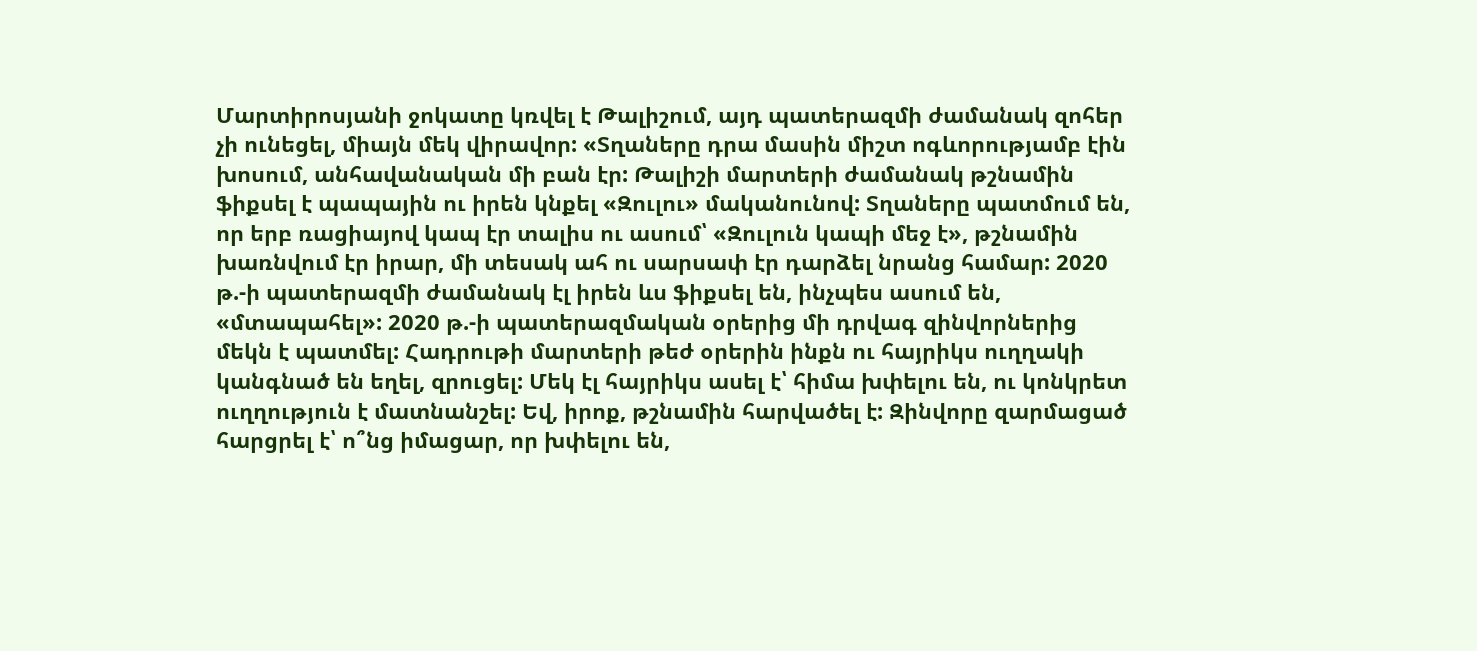Մարտիրոսյանի ջոկատը կռվել է Թալիշում, այդ պատերազմի ժամանակ զոհեր չի ունեցել, միայն մեկ վիրավոր: «Տղաները դրա մասին միշտ ոգևորությամբ էին խոսում, անհավանական մի բան էր: Թալիշի մարտերի ժամանակ թշնամին ֆիքսել է պապային ու իրեն կնքել «Զուլու» մականունով: Տղաները պատմում են, որ երբ ռացիայով կապ էր տալիս ու ասում՝ «Զուլուն կապի մեջ է», թշնամին խառնվում էր իրար, մի տեսակ ահ ու սարսափ էր դարձել նրանց համար: 2020 թ.-ի պատերազմի ժամանակ էլ իրեն ևս ֆիքսել են, ինչպես ասում են, «մտապահել»: 2020 թ.-ի պատերազմական օրերից մի դրվագ զինվորներից մեկն է պատմել: Հադրութի մարտերի թեժ օրերին ինքն ու հայրիկս ուղղակի կանգնած են եղել, զրուցել: Մեկ էլ հայրիկս ասել է՝ հիմա խփելու են, ու կոնկրետ ուղղություն է մատնանշել: Եվ, իրոք, թշնամին հարվածել է: Զինվորը զարմացած հարցրել է՝ ո՞նց իմացար, որ խփելու են,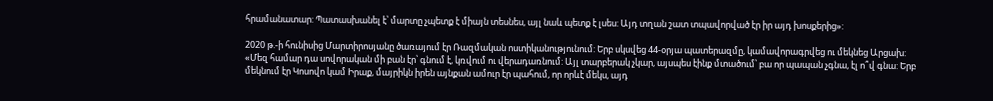հրամանատար: Պատասխանել է՝ մարտը չպետք է միայն տեսնես, այլ նաև պետք է լսես: Այդ տղան շատ տպավորված էր իր այդ խոսքերից»:

2020 թ.-ի հունիսից Մարտիրոսյանը ծառայում էր Ռազմական ոստիկանությունում: Երբ սկսվեց 44-օրյա պատերազմը, կամավորագրվեց ու մեկնեց Արցախ: «Մեզ համար դա սովորական մի բան էր՝ գնում է, կռվում ու վերադառնում: Այլ տարբերակ չկար, այսպես էինք մտածում՝ բա որ պապան չգնա, էլ ո՞վ գնա: Երբ մեկնում էր Կոսովո կամ Իրաք, մայրիկն իրեն այնքան ամուր էր պահում, որ որևէ մեկս, այդ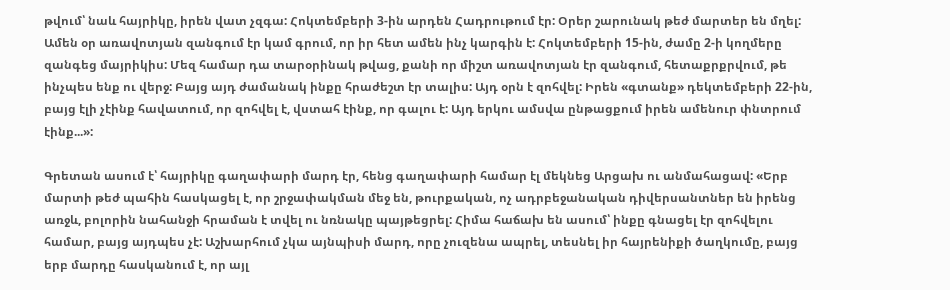թվում՝ նաև հայրիկը, իրեն վատ չզգա: Հոկտեմբերի 3-ին արդեն Հադրութում էր: Օրեր շարունակ թեժ մարտեր են մղել: Ամեն օր առավոտյան զանգում էր կամ գրում, որ իր հետ ամեն ինչ կարգին է: Հոկտեմբերի 15-ին, ժամը 2-ի կողմերը զանգեց մայրիկիս: Մեզ համար դա տարօրինակ թվաց, քանի որ միշտ առավոտյան էր զանգում, հետաքրքրվում, թե ինչպես ենք ու վերջ: Բայց այդ ժամանակ ինքը հրաժեշտ էր տալիս: Այդ օրն է զոհվել: Իրեն «գտանք» դեկտեմբերի 22-ին, բայց էլի չէինք հավատում, որ զոհվել է, վստահ էինք, որ գալու է: Այդ երկու ամսվա ընթացքում իրեն ամենուր փնտրում էինք...»:

Գրետան ասում է՝ հայրիկը գաղափարի մարդ էր, հենց գաղափարի համար էլ մեկնեց Արցախ ու անմահացավ: «Երբ մարտի թեժ պահին հասկացել է, որ շրջափակման մեջ են, թուրքական, ոչ ադրբեջանական դիվերսանտներ են իրենց առջև, բոլորին նահանջի հրաման է տվել ու նռնակը պայթեցրել: Հիմա հաճախ են ասում՝ ինքը գնացել էր զոհվելու համար, բայց այդպես չէ: Աշխարհում չկա այնպիսի մարդ, որը չուզենա ապրել, տեսնել իր հայրենիքի ծաղկումը, բայց երբ մարդը հասկանում է, որ այլ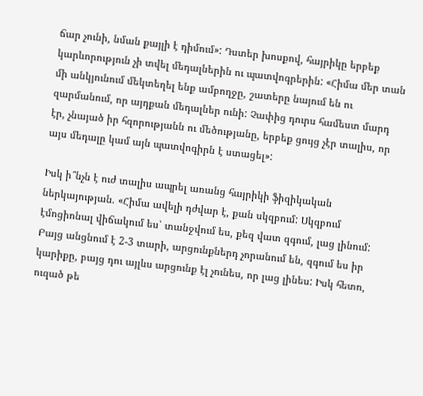ճար չունի, նման քայլի է դիմում»: Դստեր խոսքով, հայրիկը երբեք կարևորություն չի տվել մեդալներին ու պատվոգրերին: «Հիմա մեր տան մի անկյունում մեկտեղել ենք ամբողջը, շատերը նայում են ու զարմանում, որ այդքան մեդալներ ունի: Չափից դուրս համեստ մարդ էր, չնայած իր հզորությանն ու մեծությանը, երբեք ցույց չէր տալիս, որ այս մեդալը կամ այն պատվոգիրն է ստացել»:

Իսկ ի՞նչն է ուժ տալիս ապրել առանց հայրիկի ֆիզիկական ներկայության. «Հիմա ավելի դժվար է, քան սկզբում: Սկզբում էմոցիոնալ վիճակում ես՝ տանջվում ես, քեզ վատ զգում, լաց լինում: Բայց անցնում է 2-3 տարի, արցունքներդ չորանում են, զգում ես իր կարիքը, բայց դու այլևս արցունք էլ չունես, որ լաց լինես: Իսկ հետո, ուզած թե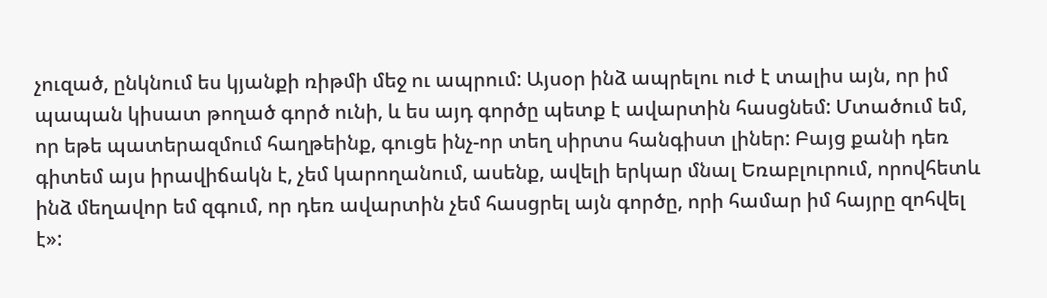չուզած, ընկնում ես կյանքի ռիթմի մեջ ու ապրում: Այսօր ինձ ապրելու ուժ է տալիս այն, որ իմ պապան կիսատ թողած գործ ունի, և ես այդ գործը պետք է ավարտին հասցնեմ: Մտածում եմ, որ եթե պատերազմում հաղթեինք, գուցե ինչ-որ տեղ սիրտս հանգիստ լիներ: Բայց քանի դեռ գիտեմ այս իրավիճակն է, չեմ կարողանում, ասենք, ավելի երկար մնալ Եռաբլուրում, որովհետև ինձ մեղավոր եմ զգում, որ դեռ ավարտին չեմ հասցրել այն գործը, որի համար իմ հայրը զոհվել է»: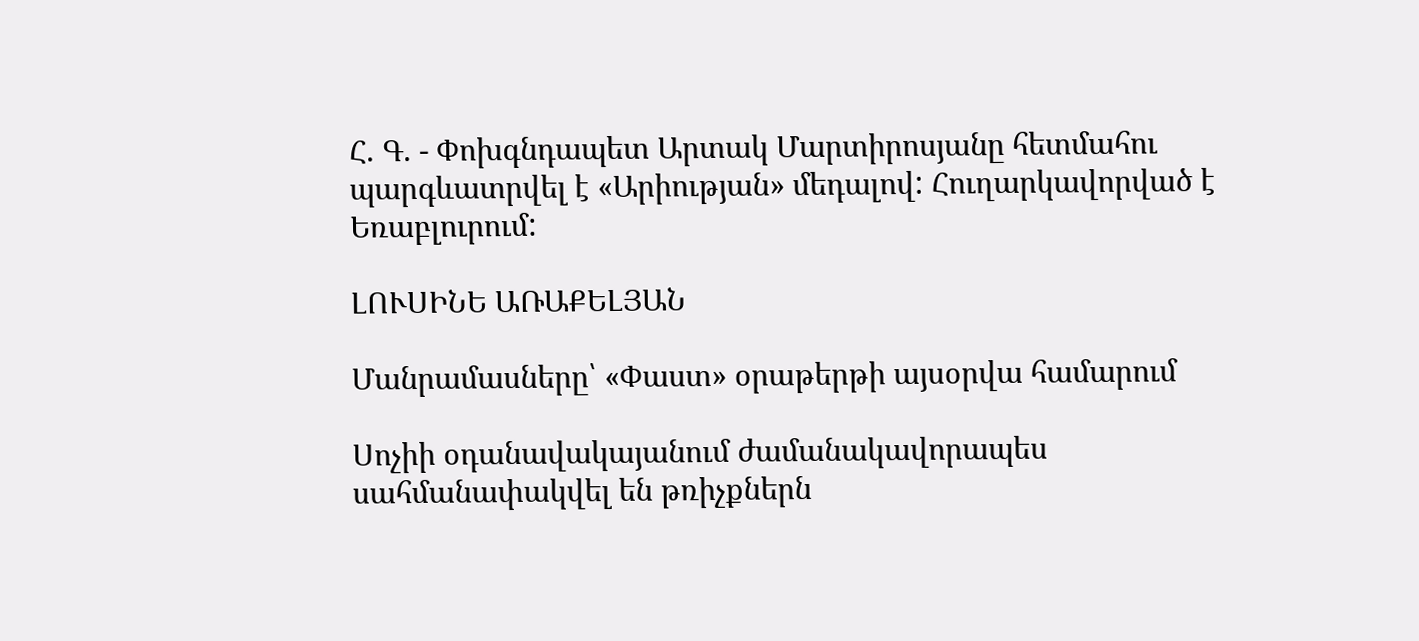Հ. Գ. - Փոխգնդապետ Արտակ Մարտիրոսյանը հետմահու պարգևատրվել է «Արիության» մեդալով: Հուղարկավորված է Եռաբլուրում:

ԼՈՒՍԻՆԵ ԱՌԱՔԵԼՅԱՆ

Մանրամասները՝ «Փաստ» օրաթերթի այսօրվա համարում

Սոչիի օդանավակայանում ժամանակավորապես սահմանափակվել են թռիչքներն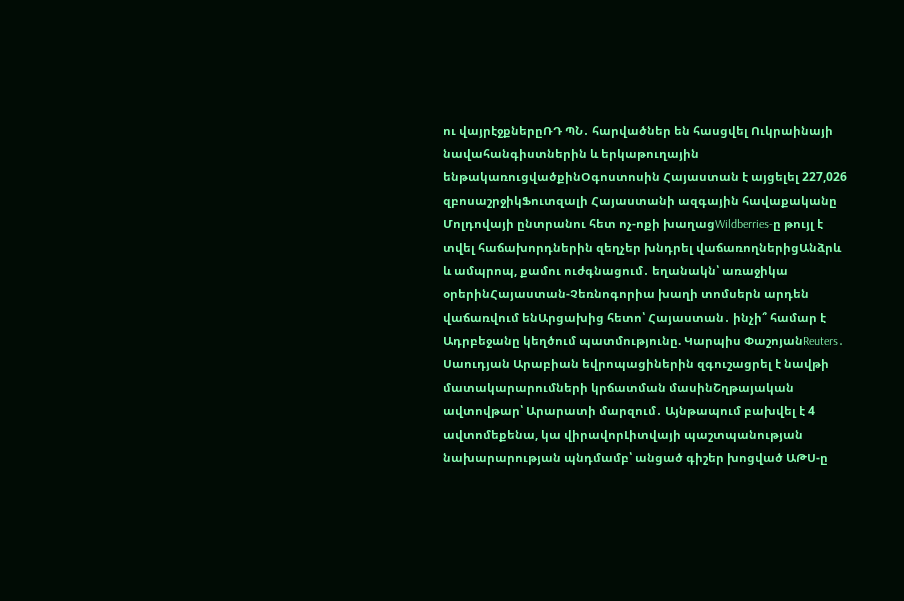ու վայրէջքներըՌԴ ՊՆ․ հարվածներ են հասցվել Ուկրաինայի նավահանգիստներին և երկաթուղային ենթակառուցվածքինՕգոստոսին Հայաստան է այցելել 227,026 զբոսաշրջիկՖուտզալի Հայաստանի ազգային հավաքականը Մոլդովայի ընտրանու հետ ոչ-ոքի խաղացWildberries-ը թույլ է տվել հաճախորդներին զեղչեր խնդրել վաճառողներիցԱնձրև և ամպրոպ, քամու ուժգնացում․ եղանակն՝ առաջիկա օրերինՀայաստան-Չեռնոգորիա խաղի տոմսերն արդեն վաճառվում ենԱրցախից հետո՝ Հայաստան․ ինչի՞ համար է Ադրբեջանը կեղծում պատմությունը. Կարպիս ՓաշոյանReuters․ Սաուդյան Արաբիան եվրոպացիներին զգուշացրել է նավթի մատակարարումների կրճատման մասինՇղթայական ավտովթար՝ Արարատի մարզում․ Այնթապում բախվել է 4 ավտոմեքենա, կա վիրավորԼիտվայի պաշտպանության նախարարության պնդմամբ՝ անցած գիշեր խոցված ԱԹՍ-ը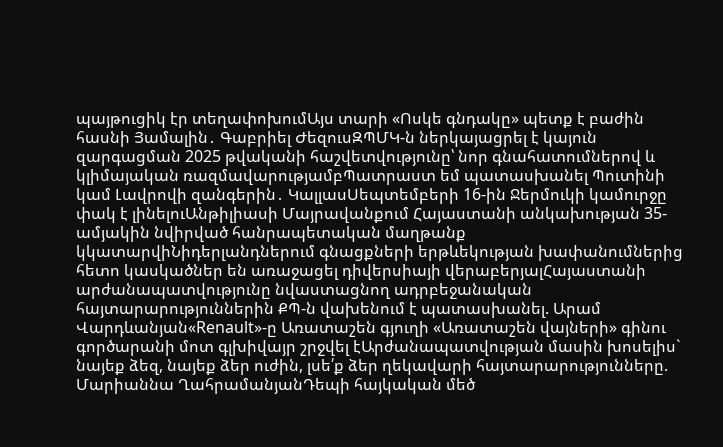պայթուցիկ էր տեղափոխումԱյս տարի «Ոսկե գնդակը» պետք է բաժին հասնի Յամալին․ Գաբրիել ԺեզուսԶՊՄԿ-ն ներկայացրել է կայուն զարգացման 2025 թվականի հաշվետվությունը՝ նոր գնահատումներով և կլիմայական ռազմավարությամբՊատրաստ եմ պատասխանել Պուտինի կամ Լավրովի զանգերին․ ԿալլասՍեպտեմբերի 16-ին Ջերմուկի կամուրջը փակ է լինելուԱնթիլիասի Մայրավանքում Հայաստանի անկախության 35-ամյակին նվիրված հանրապետական մաղթանք կկատարվիՆիդերլանդներում գնացքների երթևեկության խափանումներից հետո կասկածներ են առաջացել դիվերսիայի վերաբերյալՀայաստանի արժանապատվությունը նվաստացնող ադրբեջանական հայտարարություններին ՔՊ-ն վախենում է պատասխանել. Արամ Վարդևանյան«Renault»-ը Առատաշեն գյուղի «Առատաշեն վայների» գինու գործարանի մոտ գլխիվայր շրջվել էԱրժանապատվության մասին խոսելիս` նայեք ձեզ, նայեք ձեր ուժին, լսե՛ք ձեր ղեկավարի հայտարարությունները. Մարիաննա ՂահրամանյանԴեպի հայկական մեծ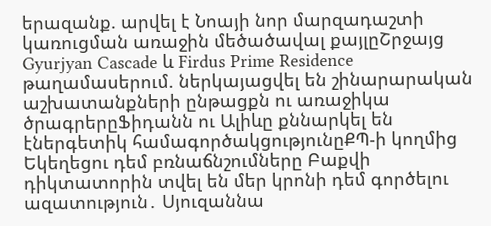երազանք. արվել է Նոայի նոր մարզադաշտի կառուցման առաջին մեծածավալ քայլըՇրջայց Gyurjyan Cascade և Firdus Prime Residence թաղամասերում. ներկայացվել են շինարարական աշխատանքների ընթացքն ու առաջիկա ծրագրերըՖիդանն ու Ալիևը քննարկել են էներգետիկ համագործակցությունըՔՊ-ի կողմից Եկեղեցու դեմ բռնաճնշումները Բաքվի դիկտատորին տվել են մեր կրոնի դեմ գործելու ազատություն․ Սյուզաննա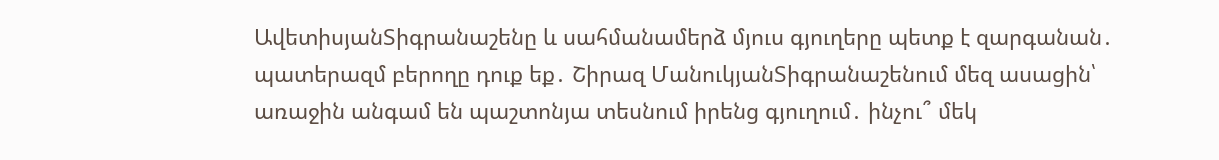ԱվետիսյանՏիգրանաշենը և սահմանամերձ մյուս գյուղերը պետք է զարգանան․ պատերազմ բերողը դուք եք․ Շիրազ ՄանուկյանՏիգրանաշենում մեզ ասացին՝ առաջին անգամ են պաշտոնյա տեսնում իրենց գյուղում․ ինչու՞ մեկ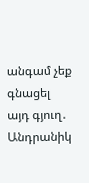անգամ չեք գնացել այդ գյուղ․ Անդրանիկ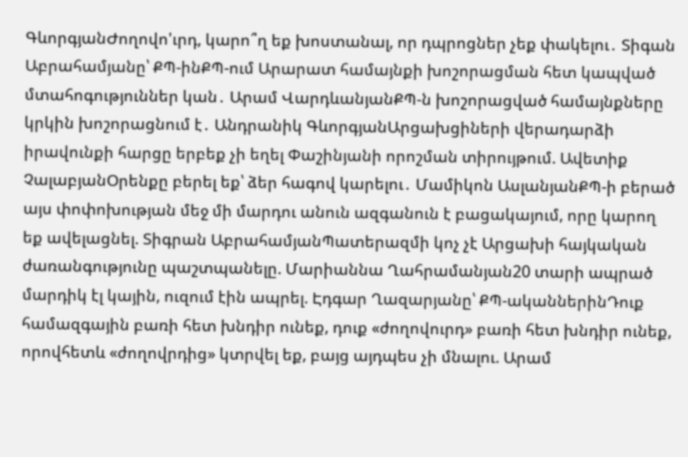ԳևորգյանԺողովո'ւրդ, կարո՞ղ եք խոստանալ, որ դպրոցներ չեք փակելու․ Տիգան Աբրահամյանը՝ ՔՊ-ինՔՊ-ում Արարատ համայնքի խոշորացման հետ կապված մտահոգություններ կան․ Արամ ՎարդևանյանՔՊ-ն խոշորացված համայնքները կրկին խոշորացնում է․ Անդրանիկ ԳևորգյանԱրցախցիների վերադարձի իրավունքի հարցը երբեք չի եղել Փաշինյանի որոշման տիրույթում. Ավետիք ՉալաբյանՕրենքը բերել եք՝ ձեր հագով կարելու․ Մամիկոն ԱսլանյանՔՊ-ի բերած այս փոփոխության մեջ մի մարդու անուն ազգանուն է բացակայում, որը կարող եք ավելացնել. Տիգրան ԱբրահամյանՊատերազմի կոչ չէ Արցախի հայկական ժառանգությունը պաշտպանելը. Մարիաննա Ղահրամանյան20 տարի ապրած մարդիկ էլ կային, ուզում էին ապրել. Էդգար Ղազարյանը՝ ՔՊ-ականներինԴուք համազգային բառի հետ խնդիր ունեք, դուք «ժողովուրդ» բառի հետ խնդիր ունեք, որովհետև «ժողովրդից» կտրվել եք, բայց այդպես չի մնալու. Արամ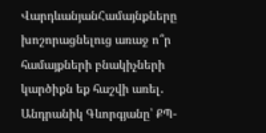ՎարդևանյանՀամայնքները խոշորացնելուց առաջ ո՞ր համայքների բնակիչների կարծիքն եք հաշվի առել․ Անդրանիկ Գևորգյանը՝ ՔՊ-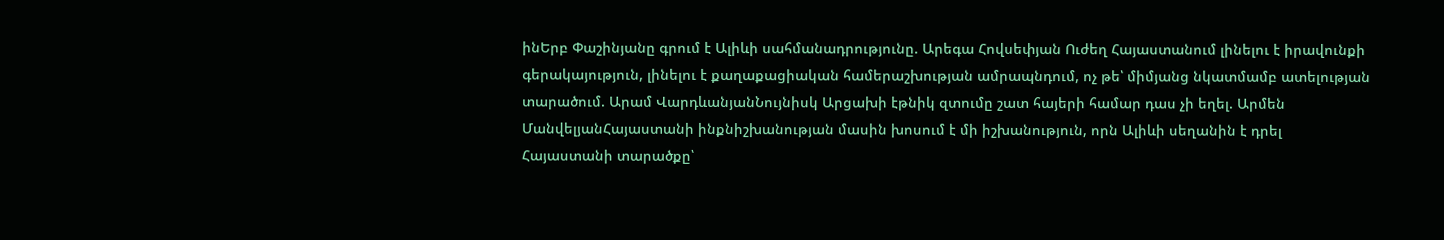ինԵրբ Փաշինյանը գրում է Ալիևի սահմանադրությունը. Արեգա Հովսեփյան Ուժեղ Հայաստանում լինելու է իրավունքի գերակայություն, լինելու է քաղաքացիական համերաշխության ամրապնդում, ոչ թե՝ միմյանց նկատմամբ ատելության տարածում. Արամ ՎարդևանյանՆույնիսկ Արցախի էթնիկ զտումը շատ հայերի համար դաս չի եղել. Արմեն ՄանվելյանՀայաստանի ինքնիշխանության մասին խոսում է մի իշխանություն, որն Ալիևի սեղանին է դրել Հայաստանի տարածքը՝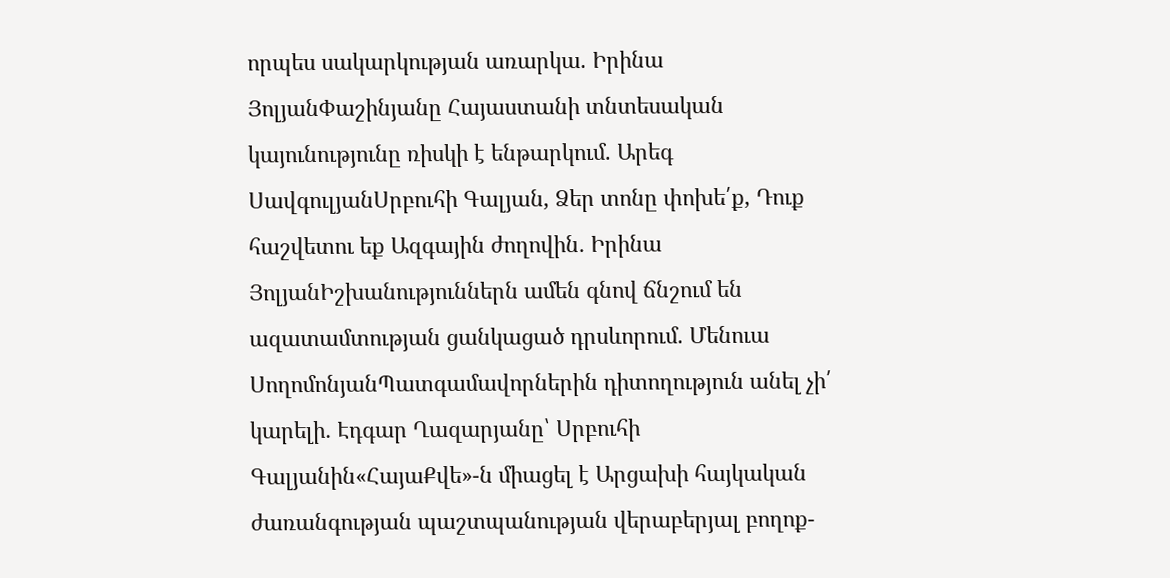որպես սակարկության առարկա. Իրինա ՅոլյանՓաշինյանը Հայաստանի տնտեսական կայունությունը ռիսկի է ենթարկում. Արեգ ՍավգուլյանՍրբուհի Գալյան, Ձեր տոնը փոխե՛ք, Դուք հաշվետու եք Ազգային ժողովին․ Իրինա ՅոլյանԻշխանություններն ամեն գնով ճնշում են ազատամտության ցանկացած դրսևորում. Մենուա ՍողոմոնյանՊատգամավորներին դիտողություն անել չի՛ կարելի․ Էդգար Ղազարյանը՝ Սրբուհի Գալյանին«ՀայաՔվե»-ն միացել է Արցախի հայկական ժառանգության պաշտպանության վերաբերյալ բողոք-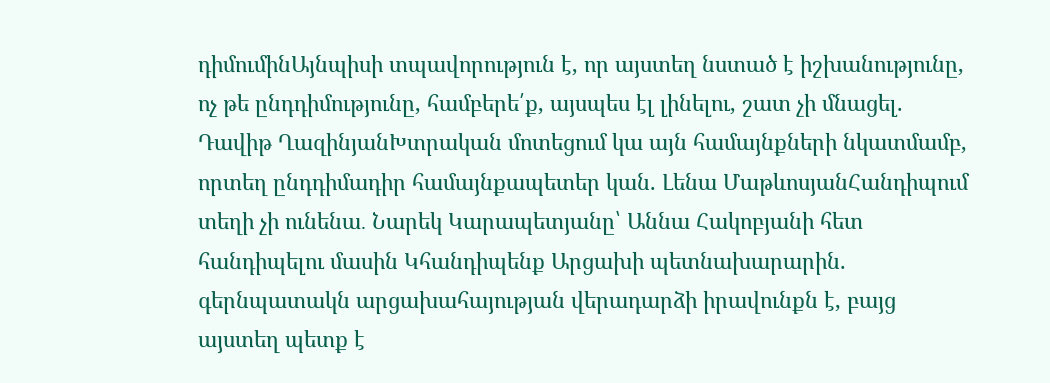դիմումինԱյնպիսի տպավորություն է, որ այստեղ նստած է իշխանությունը, ոչ թե ընդդիմությունը, համբերե՛ք, այսպես էլ լինելու, շատ չի մնացել. Դավիթ ՂազինյանԽտրական մոտեցում կա այն համայնքների նկատմամբ, որտեղ ընդդիմադիր համայնքապետեր կան. Լենա ՄաթևոսյանՀանդիպում տեղի չի ունենա․ Նարեկ Կարապետյանը՝ Աննա Հակոբյանի հետ հանդիպելու մասին Կհանդիպենք Արցախի պետնախարարին. գերնպատակն արցախահայության վերադարձի իրավունքն է, բայց այստեղ պետք է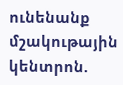ունենանք մշակութային կենտրոն.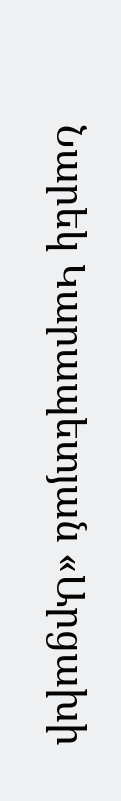Նարեկ Կարապետյան «Արցախի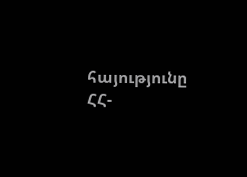հայությունը ՀՀ-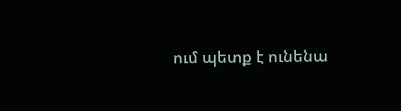ում պետք է ունենա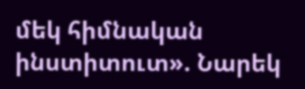մեկ հիմնական ինստիտուտ». Նարեկ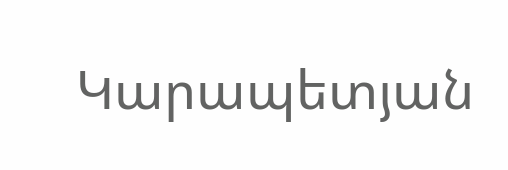Կարապետյան